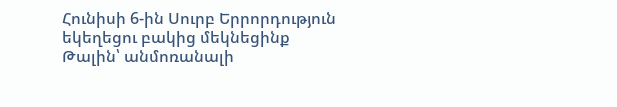Հունիսի 6-ին Սուրբ Երրորդություն եկեղեցու բակից մեկնեցինք Թալին՝ անմոռանալի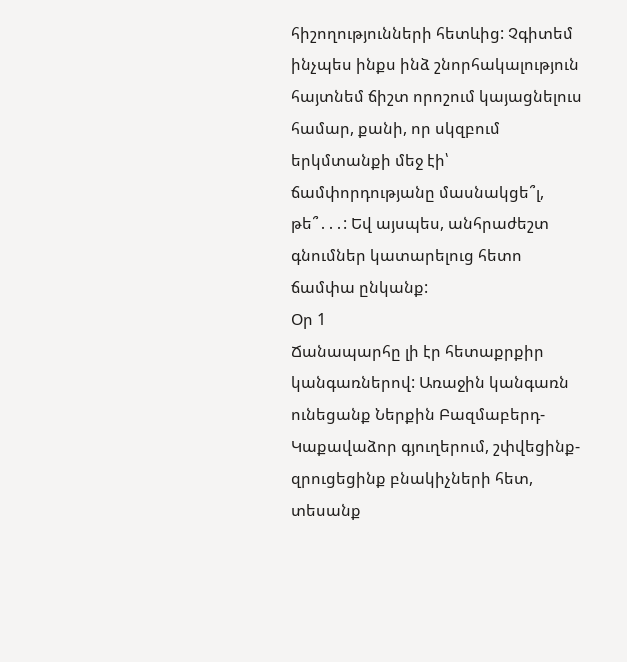հիշողությունների հետևից: Չգիտեմ ինչպես ինքս ինձ շնորհակալություն հայտնեմ ճիշտ որոշում կայացնելուս համար, քանի, որ սկզբում երկմտանքի մեջ էի՝ ճամփորդությանը մասնակցե՞լ, թե՞․․․: Եվ այսպես, անհրաժեշտ գնումներ կատարելուց հետո ճամփա ընկանք:
Օր 1
Ճանապարհը լի էր հետաքրքիր կանգառներով: Առաջին կանգառն ունեցանք Ներքին Բազմաբերդ-Կաքավաձոր գյուղերում, շփվեցինք-զրուցեցինք բնակիչների հետ, տեսանք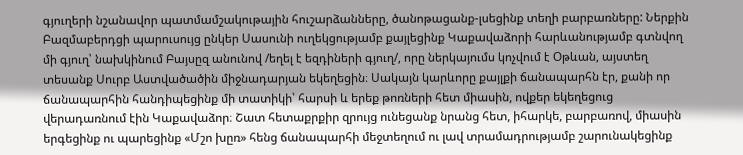գյուղերի նշանավոր պատմամշակութային հուշարձանները, ծանոթացանք-լսեցինք տեղի բարբառները: Ներքին Բազմաբերդցի պարուսույց ընկեր Սասունի ուղեկցությամբ քայլեցինք Կաքավաձորի հարևանությամբ գտնվող մի գյուղ՝ նախկինում Բայսըզ անունով /եղել է եզդիների գյուղ/, որը ներկայումս կոչվում է Օթևան, այստեղ տեսանք Սուրբ Աստվածածին միջնադարյան եկեղեցին։ Սակայն կարևորը քայլքի ճանապարհն էր, քանի որ ճանապարհին հանդիպեցինք մի տատիկի՝ հարսի և երեք թոռների հետ միասին, ովքեր եկեղեցուց վերադառնում էին Կաքավաձոր։ Շատ հետաքրքիր զրույց ունեցանք նրանց հետ, իհարկե, բարբառով, միասին երգեցինք ու պարեցինք «Մշո խըռ» հենց ճանապարհի մեջտեղում ու լավ տրամադրությամբ շարունակեցինք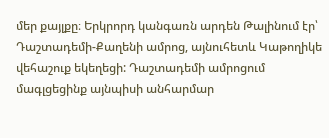մեր քայլքը։ Երկրորդ կանգառն արդեն Թալինում էր՝ Դաշտադեմի-Քաղենի ամրոց, այնուհետև Կաթողիկե վեհաշուք եկեղեցի: Դաշտադեմի ամրոցում մագլցեցինք այնպիսի անհարմար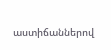աստիճաններով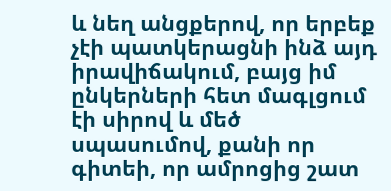և նեղ անցքերով, որ երբեք չէի պատկերացնի ինձ այդ իրավիճակում, բայց իմ ընկերների հետ մագլցում էի սիրով և մեծ սպասումով, քանի որ գիտեի, որ ամրոցից շատ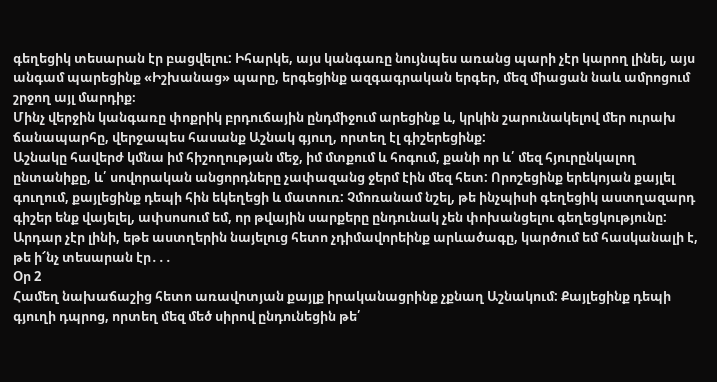գեղեցիկ տեսարան էր բացվելու: Իհարկե, այս կանգառը նույնպես առանց պարի չէր կարող լինել, այս անգամ պարեցինք «Իշխանաց» պարը, երգեցինք ազգագրական երգեր, մեզ միացան նաև ամրոցում շրջող այլ մարդիք։
Մինչ վերջին կանգառը փոքրիկ բրդուճային ընդմիջում արեցինք և, կրկին շարունակելով մեր ուրախ ճանապարհը, վերջապես հասանք Աշնակ գյուղ, որտեղ էլ գիշերեցինք:
Աշնակը հավերժ կմնա իմ հիշողության մեջ, իմ մտքում և հոգում, քանի որ և՛ մեզ հյուրընկալող ընտանիքը, և՛ սովորական անցորդները չափազանց ջերմ էին մեզ հետ: Որոշեցինք երեկոյան քայլել գուղում, քայլեցինք դեպի հին եկեղեցի և մատուռ: Չմոռանամ նշել, թե ինչպիսի գեղեցիկ աստղազարդ գիշեր ենք վայելել, ափսոսում եմ, որ թվային սարքերը ընդունակ չեն փոխանցելու գեղեցկությունը: Արդար չէր լինի, եթե աստղերին նայելուց հետո չդիմավորեինք արևածագը, կարծում եմ հասկանալի է, թե ի՜նչ տեսարան էր․․․
Օր 2
Համեղ նախաճաշից հետո առավոտյան քայլք իրականացրինք չքնաղ Աշնակում: Քայլեցինք դեպի գյուղի դպրոց, որտեղ մեզ մեծ սիրով ընդունեցին թե՛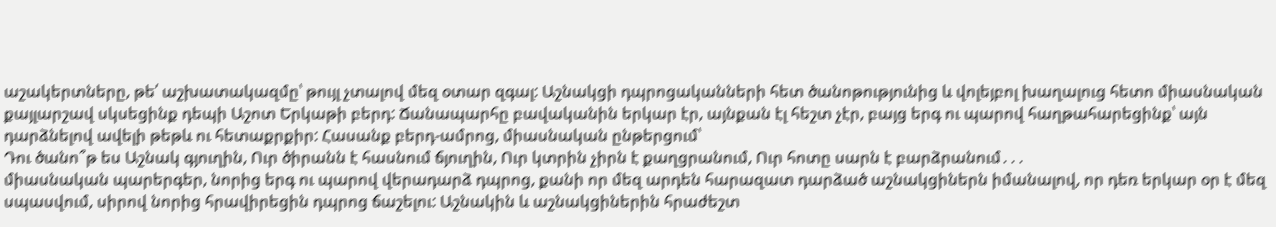աշակերտները, թե՛ աշխատակազմը՝ թույլ չտալով մեզ օտար զգալ: Աշնակցի դպրոցականների հետ ծանոթությունից և վոլեյբոլ խաղալուց հետո միասնական քայլարշավ սկսեցինք դեպի Աշոտ Երկաթի բերդ: Ճանապարհը բավականին երկար էր, այնքան էլ հեշտ չէր, բայց երգ ու պարով հաղթահարեցինք՝ այն դարձնելով ավելի թեթև ու հետաքրքիր: Հասանք բերդ-ամրոց, միասնական ընթերցում՝
Դու ծանո՞թ ես Աշնակ գյուղին, Ուր ծիրանն է հասնում ճյուղին, Ուր կտրին չիրն է քաղցրանում, Ուր հոտը սարն է բարձրանում․․․
միասնական պարերգեր, նորից երգ ու պարով վերադարձ դպրոց, քանի որ մեզ արդեն հարազատ դարձած աշնակցիներն իմանալով, որ դեռ երկար օր է մեզ սպասվում, սիրով նորից հրավիրեցին դպրոց ճաշելու: Աշնակին և աշնակցիներին հրաժեշտ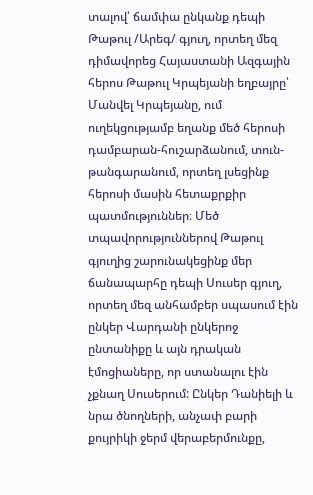տալով՝ ճամփա ընկանք դեպի Թաթուլ /Արեգ/ գյուղ, որտեղ մեզ դիմավորեց Հայաստանի Ազգային հերոս Թաթուլ Կրպեյանի եղբայրը՝ Մանվել Կրպեյանը, ում ուղեկցությամբ եղանք մեծ հերոսի դամբարան-հուշարձանում, տուն-թանգարանում, որտեղ լսեցինք հերոսի մասին հետաքրքիր պատմություններ։ Մեծ տպավորություններով Թաթուլ գյուղից շարունակեցինք մեր ճանապարհը դեպի Սուսեր գյուղ, որտեղ մեզ անհամբեր սպասում էին ընկեր Վարդանի ընկերոջ ընտանիքը և այն դրական էմոցիաները, որ ստանալու էին չքնաղ Սուսերում: Ընկեր Դանիելի և նրա ծնողների, անչափ բարի քույրիկի ջերմ վերաբերմունքը,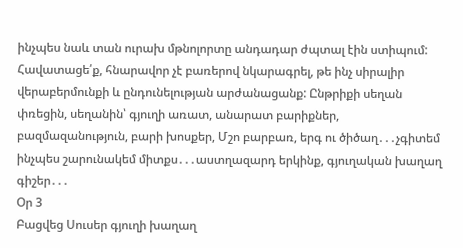ինչպես նաև տան ուրախ մթնոլորտը անդադար ժպտալ էին ստիպում: Հավատացե՛ք, հնարավոր չէ բառերով նկարագրել, թե ինչ սիրալիր վերաբերմունքի և ընդունելության արժանացանք: Ընթրիքի սեղան փռեցին, սեղանին՝ գյուղի առատ, անարատ բարիքներ, բազմազանություն, բարի խոսքեր, Մշո բարբառ, երգ ու ծիծաղ․․․չգիտեմ ինչպես շարունակեմ միտքս․․․աստղազարդ երկինք, գյուղական խաղաղ գիշեր․․․
Օր 3
Բացվեց Սուսեր գյուղի խաղաղ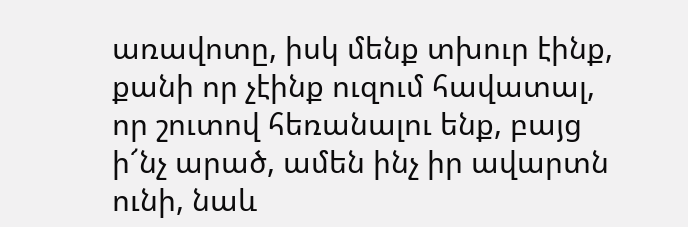առավոտը, իսկ մենք տխուր էինք, քանի որ չէինք ուզում հավատալ, որ շուտով հեռանալու ենք, բայց ի՜նչ արած, ամեն ինչ իր ավարտն ունի, նաև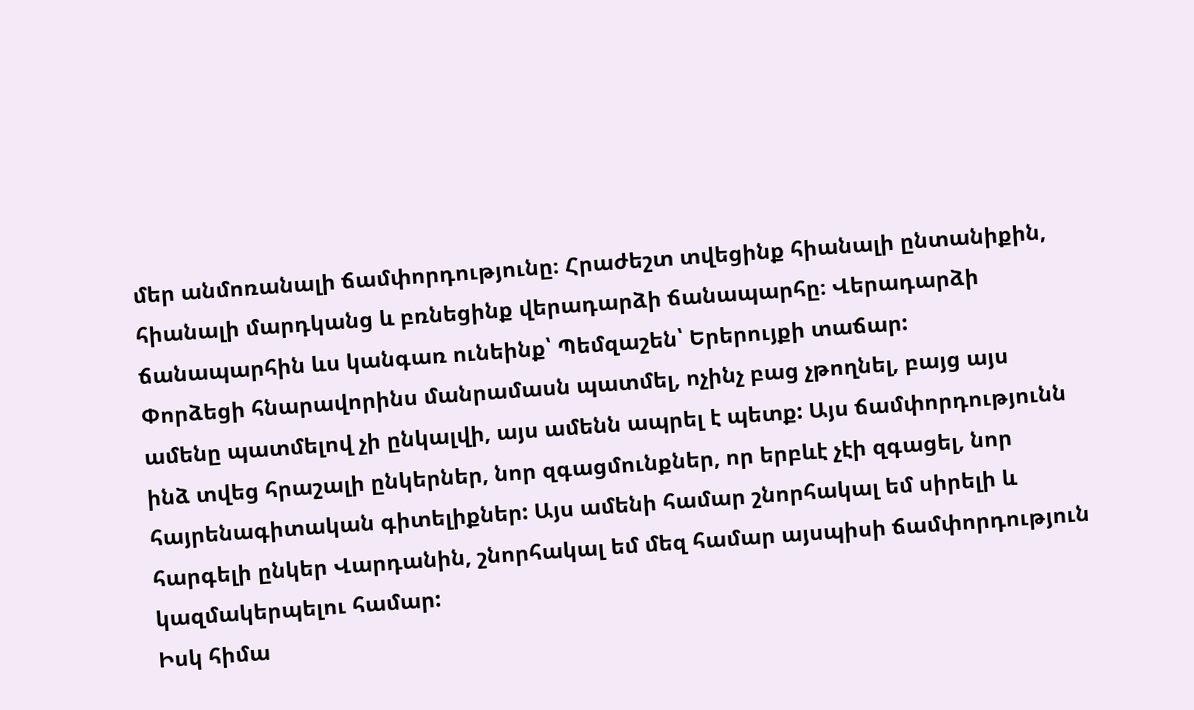մեր անմոռանալի ճամփորդությունը։ Հրաժեշտ տվեցինք հիանալի ընտանիքին, հիանալի մարդկանց և բռնեցինք վերադարձի ճանապարհը։ Վերադարձի ճանապարհին ևս կանգառ ունեինք՝ Պեմզաշեն՝ Երերույքի տաճար:
Փորձեցի հնարավորինս մանրամասն պատմել, ոչինչ բաց չթողնել, բայց այս ամենը պատմելով չի ընկալվի, այս ամենն ապրել է պետք: Այս ճամփորդությունն ինձ տվեց հրաշալի ընկերներ, նոր զգացմունքներ, որ երբևէ չէի զգացել, նոր հայրենագիտական գիտելիքներ: Այս ամենի համար շնորհակալ եմ սիրելի և հարգելի ընկեր Վարդանին, շնորհակալ եմ մեզ համար այսպիսի ճամփորդություն կազմակերպելու համար:
Իսկ հիմա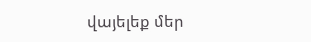վայելեք մեր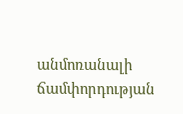անմոռանալի ճամփորդության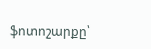ֆոտոշարքը՝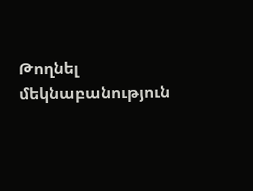Թողնել մեկնաբանություն